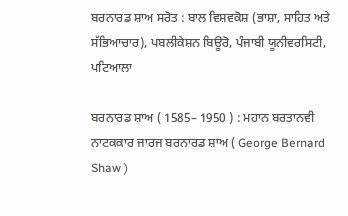ਬਰਨਾਰਡ ਸ਼ਾਅ ਸਰੋਤ : ਬਾਲ ਵਿਸ਼ਵਕੋਸ਼ (ਭਾਸ਼ਾ, ਸਾਹਿਤ ਅਤੇ ਸੱਭਿਆਚਾਰ), ਪਬਲੀਕੇਸ਼ਨ ਬਿਊਰੋ, ਪੰਜਾਬੀ ਯੂਨੀਵਰਸਿਟੀ, ਪਟਿਆਲਾ

ਬਰਨਾਰਡ ਸ਼ਾਅ ( 1585– 1950 ) : ਮਹਾਨ ਬਰਤਾਨਵੀ ਨਾਟਕਕਾਰ ਜਾਰਜ ਬਰਨਾਰਡ ਸ਼ਾਅ ( George Bernard Shaw )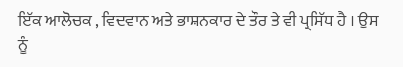ਇੱਕ ਆਲੋਚਕ , ਵਿਦਵਾਨ ਅਤੇ ਭਾਸ਼ਨਕਾਰ ਦੇ ਤੌਰ ਤੇ ਵੀ ਪ੍ਰਸਿੱਧ ਹੈ । ਉਸ ਨੂੰ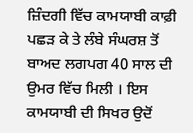ਜ਼ਿੰਦਗੀ ਵਿੱਚ ਕਾਮਯਾਬੀ ਕਾਫ਼ੀ ਪਛੜ ਕੇ ਤੇ ਲੰਬੇ ਸੰਘਰਸ਼ ਤੋਂ ਬਾਅਦ ਲਗਪਗ 40 ਸਾਲ ਦੀ ਉਮਰ ਵਿੱਚ ਮਿਲੀ । ਇਸ ਕਾਮਯਾਬੀ ਦੀ ਸਿਖਰ ਉਦੋਂ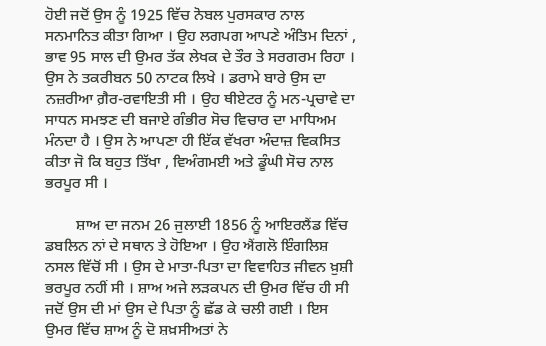ਹੋਈ ਜਦੋਂ ਉਸ ਨੂੰ 1925 ਵਿੱਚ ਨੋਬਲ ਪੁਰਸਕਾਰ ਨਾਲ ਸਨਮਾਨਿਤ ਕੀਤਾ ਗਿਆ । ਉਹ ਲਗਪਗ ਆਪਣੇ ਅੰਤਿਮ ਦਿਨਾਂ , ਭਾਵ 95 ਸਾਲ ਦੀ ਉਮਰ ਤੱਕ ਲੇਖਕ ਦੇ ਤੌਰ ਤੇ ਸਰਗਰਮ ਰਿਹਾ । ਉਸ ਨੇ ਤਕਰੀਬਨ 50 ਨਾਟਕ ਲਿਖੇ । ਡਰਾਮੇ ਬਾਰੇ ਉਸ ਦਾ ਨਜ਼ਰੀਆ ਗ਼ੈਰ-ਰਵਾਇਤੀ ਸੀ । ਉਹ ਥੀਏਟਰ ਨੂੰ ਮਨ-ਪ੍ਰਚਾਵੇ ਦਾ ਸਾਧਨ ਸਮਝਣ ਦੀ ਬਜਾਏ ਗੰਭੀਰ ਸੋਚ ਵਿਚਾਰ ਦਾ ਮਾਧਿਅਮ ਮੰਨਦਾ ਹੈ । ਉਸ ਨੇ ਆਪਣਾ ਹੀ ਇੱਕ ਵੱਖਰਾ ਅੰਦਾਜ਼ ਵਿਕਸਿਤ ਕੀਤਾ ਜੋ ਕਿ ਬਹੁਤ ਤਿੱਖਾ , ਵਿਅੰਗਮਈ ਅਤੇ ਡੂੰਘੀ ਸੋਚ ਨਾਲ ਭਰਪੂਰ ਸੀ ।

        ਸ਼ਾਅ ਦਾ ਜਨਮ 26 ਜੁਲਾਈ 1856 ਨੂੰ ਆਇਰਲੈਂਡ ਵਿੱਚ ਡਬਲਿਨ ਨਾਂ ਦੇ ਸਥਾਨ ਤੇ ਹੋਇਆ । ਉਹ ਐਂਗਲੋ ਇੰਗਲਿਸ਼ ਨਸਲ ਵਿੱਚੋਂ ਸੀ । ਉਸ ਦੇ ਮਾਤਾ-ਪਿਤਾ ਦਾ ਵਿਵਾਹਿਤ ਜੀਵਨ ਖ਼ੁਸ਼ੀ ਭਰਪੂਰ ਨਹੀਂ ਸੀ । ਸ਼ਾਅ ਅਜੇ ਲੜਕਪਨ ਦੀ ਉਮਰ ਵਿੱਚ ਹੀ ਸੀ ਜਦੋਂ ਉਸ ਦੀ ਮਾਂ ਉਸ ਦੇ ਪਿਤਾ ਨੂੰ ਛੱਡ ਕੇ ਚਲੀ ਗਈ । ਇਸ ਉਮਰ ਵਿੱਚ ਸ਼ਾਅ ਨੂੰ ਦੋ ਸ਼ਖ਼ਸੀਅਤਾਂ ਨੇ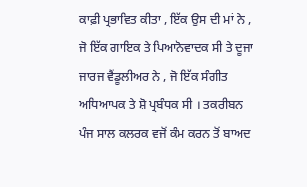ਕਾਫ਼ੀ ਪ੍ਰਭਾਵਿਤ ਕੀਤਾ , ਇੱਕ ਉਸ ਦੀ ਮਾਂ ਨੇ , ਜੋ ਇੱਕ ਗਾਇਕ ਤੇ ਪਿਆਨੋਵਾਦਕ ਸੀ ਤੇ ਦੂਜਾ ਜਾਰਜ ਵੈਂਡੂਲੀਅਰ ਨੇ , ਜੋ ਇੱਕ ਸੰਗੀਤ ਅਧਿਆਪਕ ਤੇ ਸ਼ੋ ਪ੍ਰਬੰਧਕ ਸੀ । ਤਕਰੀਬਨ ਪੰਜ ਸਾਲ ਕਲਰਕ ਵਜੋਂ ਕੰਮ ਕਰਨ ਤੋਂ ਬਾਅਦ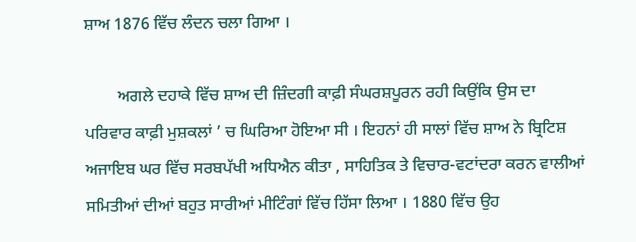ਸ਼ਾਅ 1876 ਵਿੱਚ ਲੰਦਨ ਚਲਾ ਗਿਆ ।

        ਅਗਲੇ ਦਹਾਕੇ ਵਿੱਚ ਸ਼ਾਅ ਦੀ ਜ਼ਿੰਦਗੀ ਕਾਫ਼ੀ ਸੰਘਰਸ਼ਪੂਰਨ ਰਹੀ ਕਿਉਂਕਿ ਉਸ ਦਾ ਪਰਿਵਾਰ ਕਾਫ਼ੀ ਮੁਸ਼ਕਲਾਂ ’ ਚ ਘਿਰਿਆ ਹੋਇਆ ਸੀ । ਇਹਨਾਂ ਹੀ ਸਾਲਾਂ ਵਿੱਚ ਸ਼ਾਅ ਨੇ ਬ੍ਰਿਟਿਸ਼ ਅਜਾਇਬ ਘਰ ਵਿੱਚ ਸਰਬਪੱਖੀ ਅਧਿਐਨ ਕੀਤਾ , ਸਾਹਿਤਿਕ ਤੇ ਵਿਚਾਰ-ਵਟਾਂਦਰਾ ਕਰਨ ਵਾਲੀਆਂ ਸਮਿਤੀਆਂ ਦੀਆਂ ਬਹੁਤ ਸਾਰੀਆਂ ਮੀਟਿੰਗਾਂ ਵਿੱਚ ਹਿੱਸਾ ਲਿਆ । 1880 ਵਿੱਚ ਉਹ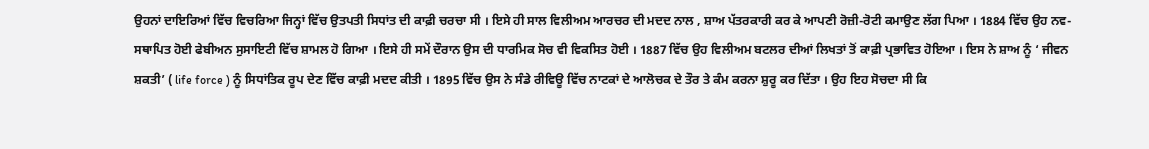ਉਹਨਾਂ ਦਾਇਰਿਆਂ ਵਿੱਚ ਵਿਚਰਿਆ ਜਿਨ੍ਹਾਂ ਵਿੱਚ ਉਤਪਤੀ ਸਿਧਾਂਤ ਦੀ ਕਾਫ਼ੀ ਚਰਚਾ ਸੀ । ਇਸੇ ਹੀ ਸਾਲ ਵਿਲੀਅਮ ਆਰਚਰ ਦੀ ਮਦਦ ਨਾਲ , ਸ਼ਾਅ ਪੱਤਰਕਾਰੀ ਕਰ ਕੇ ਆਪਣੀ ਰੋਜ਼ੀ-ਰੋਟੀ ਕਮਾਉਣ ਲੱਗ ਪਿਆ । 1884 ਵਿੱਚ ਉਹ ਨਵ-ਸਥਾਪਿਤ ਹੋਈ ਫੇਬੀਅਨ ਸੁਸਾਇਟੀ ਵਿੱਚ ਸ਼ਾਮਲ ਹੋ ਗਿਆ । ਇਸੇ ਹੀ ਸਮੇਂ ਦੌਰਾਨ ਉਸ ਦੀ ਧਾਰਮਿਕ ਸੋਚ ਵੀ ਵਿਕਸਿਤ ਹੋਈ । 1887 ਵਿੱਚ ਉਹ ਵਿਲੀਅਮ ਬਟਲਰ ਦੀਆਂ ਲਿਖਤਾਂ ਤੋਂ ਕਾਫ਼ੀ ਪ੍ਰਭਾਵਿਤ ਹੋਇਆ । ਇਸ ਨੇ ਸ਼ਾਅ ਨੂੰ ‘ ਜੀਵਨ ਸ਼ਕਤੀ’ ( life force ) ਨੂੰ ਸਿਧਾਂਤਿਕ ਰੂਪ ਦੇਣ ਵਿੱਚ ਕਾਫ਼ੀ ਮਦਦ ਕੀਤੀ । 1895 ਵਿੱਚ ਉਸ ਨੇ ਸੰਡੇ ਰੀਵਿਊ ਵਿੱਚ ਨਾਟਕਾਂ ਦੇ ਆਲੋਚਕ ਦੇ ਤੌਰ ਤੇ ਕੰਮ ਕਰਨਾ ਸ਼ੁਰੂ ਕਰ ਦਿੱਤਾ । ਉਹ ਇਹ ਸੋਚਦਾ ਸੀ ਕਿ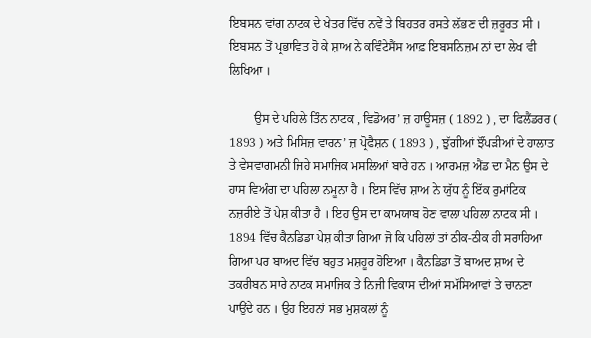ਇਬਸਨ ਵਾਂਗ ਨਾਟਕ ਦੇ ਖੇਤਰ ਵਿੱਚ ਨਵੇਂ ਤੇ ਬਿਹਤਰ ਰਸਤੇ ਲੱਭਣ ਦੀ ਜ਼ਰੂਰਤ ਸੀ । ਇਬਸਨ ਤੋਂ ਪ੍ਰਭਾਵਿਤ ਹੋ ਕੇ ਸ਼ਾਅ ਨੇ ਕਵਿੰਟੇਸੈਂਸ ਆਫ਼ ਇਬਸਨਿਜ਼ਮ ਨਾਂ ਦਾ ਲੇਖ ਵੀ ਲਿਖਿਆ ।

        ਉਸ ਦੇ ਪਹਿਲੇ ਤਿੰਨ ਨਾਟਕ , ਵਿਡੋਅਰ’ ਜ਼ ਹਾਊਸਜ਼ ( 1892 ) , ਦਾ ਫਿਲੈਂਡਰਰ ( 1893 ) ਅਤੇ ਮਿਸਿਜ਼ ਵਾਰਨ’ ਜ਼ ਪ੍ਰੋਫੈਸ਼ਨ ( 1893 ) , ਝੁੱਗੀਆਂ ਝੌਂਪੜੀਆਂ ਦੇ ਹਾਲਾਤ ਤੇ ਵੇਸਵਾਗਮਨੀ ਜਿਹੇ ਸਮਾਜਿਕ ਮਸਲਿਆਂ ਬਾਰੇ ਹਨ । ਆਰਮਜ਼ ਐਂਡ ਦਾ ਮੈਨ ਉਸ ਦੇ ਹਾਸ ਵਿਅੰਗ ਦਾ ਪਹਿਲਾ ਨਮੂਨਾ ਹੈ । ਇਸ ਵਿੱਚ ਸ਼ਾਅ ਨੇ ਯੁੱਧ ਨੂੰ ਇੱਕ ਰੁਮਾਂਟਿਕ ਨਜ਼ਰੀਏ ਤੋਂ ਪੇਸ਼ ਕੀਤਾ ਹੈ । ਇਹ ਉਸ ਦਾ ਕਾਮਯਾਬ ਹੋਣ ਵਾਲਾ ਪਹਿਲਾ ਨਾਟਕ ਸੀ । 1894 ਵਿੱਚ ਕੈਨਡਿਡਾ ਪੇਸ਼ ਕੀਤਾ ਗਿਆ ਜੋ ਕਿ ਪਹਿਲਾਂ ਤਾਂ ਠੀਕ-ਠੀਕ ਹੀ ਸਰਾਹਿਆ ਗਿਆ ਪਰ ਬਾਅਦ ਵਿੱਚ ਬਹੁਤ ਮਸ਼ਹੂਰ ਹੋਇਆ । ਕੈਨਡਿਡਾ ਤੋਂ ਬਾਅਦ ਸ਼ਾਅ ਦੇ ਤਕਰੀਬਨ ਸਾਰੇ ਨਾਟਕ ਸਮਾਜਿਕ ਤੇ ਨਿਜੀ ਵਿਕਾਸ ਦੀਆਂ ਸਮੱਸਿਆਵਾਂ ਤੇ ਚਾਨਣਾ ਪਾਉਂਦੇ ਹਨ । ਉਹ ਇਹਨਾਂ ਸਭ ਮੁਸ਼ਕਲਾਂ ਨੂੰ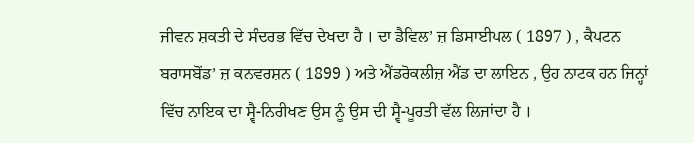ਜੀਵਨ ਸ਼ਕਤੀ ਦੇ ਸੰਦਰਭ ਵਿੱਚ ਦੇਖਦਾ ਹੈ । ਦਾ ਡੈਵਿਲ’ ਜ਼ ਡਿਸਾਈਪਲ ( 1897 ) , ਕੈਪਟਨ ਬਰਾਸਬੋਂਡ’ ਜ਼ ਕਨਵਰਸ਼ਨ ( 1899 ) ਅਤੇ ਐਂਡਰੋਕਲੀਜ਼ ਐਂਡ ਦਾ ਲਾਇਨ , ਉਹ ਨਾਟਕ ਹਨ ਜਿਨ੍ਹਾਂ ਵਿੱਚ ਨਾਇਕ ਦਾ ਸ੍ਵੈ-ਨਿਰੀਖਣ ਉਸ ਨੂੰ ਉਸ ਦੀ ਸ੍ਵੈ-ਪੂਰਤੀ ਵੱਲ ਲਿਜਾਂਦਾ ਹੈ ।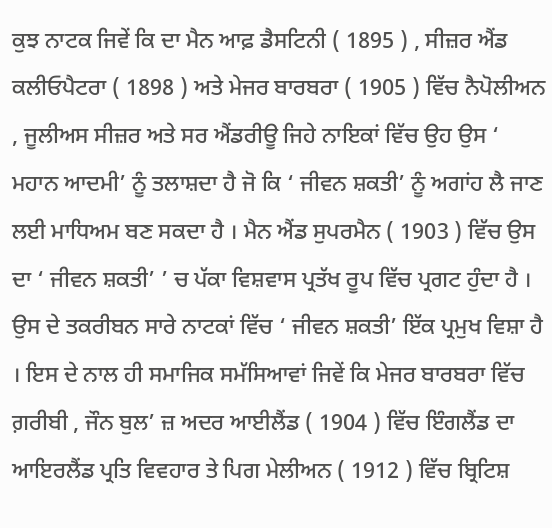ਕੁਝ ਨਾਟਕ ਜਿਵੇਂ ਕਿ ਦਾ ਮੈਨ ਆਫ਼ ਡੈਸਟਿਨੀ ( 1895 ) , ਸੀਜ਼ਰ ਐਂਡ ਕਲੀਓਪੈਟਰਾ ( 1898 ) ਅਤੇ ਮੇਜਰ ਬਾਰਬਰਾ ( 1905 ) ਵਿੱਚ ਨੈਪੋਲੀਅਨ , ਜੂਲੀਅਸ ਸੀਜ਼ਰ ਅਤੇ ਸਰ ਐਂਡਰੀਊ ਜਿਹੇ ਨਾਇਕਾਂ ਵਿੱਚ ਉਹ ਉਸ ‘ ਮਹਾਨ ਆਦਮੀ’ ਨੂੰ ਤਲਾਸ਼ਦਾ ਹੈ ਜੋ ਕਿ ‘ ਜੀਵਨ ਸ਼ਕਤੀ’ ਨੂੰ ਅਗਾਂਹ ਲੈ ਜਾਣ ਲਈ ਮਾਧਿਅਮ ਬਣ ਸਕਦਾ ਹੈ । ਮੈਨ ਐਂਡ ਸੁਪਰਮੈਨ ( 1903 ) ਵਿੱਚ ਉਸ ਦਾ ‘ ਜੀਵਨ ਸ਼ਕਤੀ’ ’ ਚ ਪੱਕਾ ਵਿਸ਼ਵਾਸ ਪ੍ਰਤੱਖ ਰੂਪ ਵਿੱਚ ਪ੍ਰਗਟ ਹੁੰਦਾ ਹੈ । ਉਸ ਦੇ ਤਕਰੀਬਨ ਸਾਰੇ ਨਾਟਕਾਂ ਵਿੱਚ ‘ ਜੀਵਨ ਸ਼ਕਤੀ’ ਇੱਕ ਪ੍ਰਮੁਖ ਵਿਸ਼ਾ ਹੈ । ਇਸ ਦੇ ਨਾਲ ਹੀ ਸਮਾਜਿਕ ਸਮੱਸਿਆਵਾਂ ਜਿਵੇਂ ਕਿ ਮੇਜਰ ਬਾਰਬਰਾ ਵਿੱਚ ਗ਼ਰੀਬੀ , ਜੌਨ ਬੁਲ’ ਜ਼ ਅਦਰ ਆਈਲੈਂਡ ( 1904 ) ਵਿੱਚ ਇੰਗਲੈਂਡ ਦਾ ਆਇਰਲੈਂਡ ਪ੍ਰਤਿ ਵਿਵਹਾਰ ਤੇ ਪਿਗ ਮੇਲੀਅਨ ( 1912 ) ਵਿੱਚ ਬ੍ਰਿਟਿਸ਼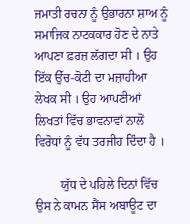ਜਮਾਤੀ ਰਚਨਾ ਨੂੰ ਉਭਾਰਨਾ ਸ਼ਾਅ ਨੂੰ ਸਮਾਜਿਕ ਨਾਟਕਕਾਰ ਹੋਣ ਦੇ ਨਾਤੇ ਆਪਣਾ ਫ਼ਰਜ਼ ਲੱਗਦਾ ਸੀ । ਉਹ ਇੱਕ ਉੱਚ-ਕੋਟੀ ਦਾ ਮਜ਼ਾਹੀਆ ਲੇਖਕ ਸੀ । ਉਹ ਆਪਣੀਆਂ ਲਿਖਤਾਂ ਵਿੱਚ ਭਾਵਨਾਵਾਂ ਨਾਲੋਂ ਵਿਰੋਧਾਂ ਨੂੰ ਵੱਧ ਤਰਜੀਹ ਦਿੰਦਾ ਹੈ ।

        ਯੁੱਧ ਦੇ ਪਹਿਲੇ ਦਿਨਾਂ ਵਿੱਚ ਉਸ ਨੇ ਕਾਮਨ ਸੈਂਸ ਅਬਾਊਟ ਦਾ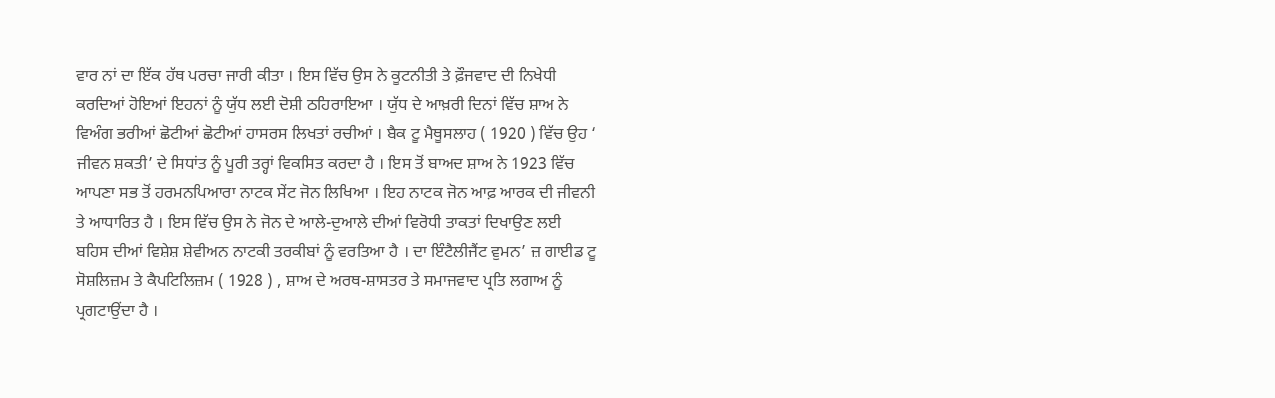ਵਾਰ ਨਾਂ ਦਾ ਇੱਕ ਹੱਥ ਪਰਚਾ ਜਾਰੀ ਕੀਤਾ । ਇਸ ਵਿੱਚ ਉਸ ਨੇ ਕੂਟਨੀਤੀ ਤੇ ਫ਼ੌਜਵਾਦ ਦੀ ਨਿਖੇਧੀ ਕਰਦਿਆਂ ਹੋਇਆਂ ਇਹਨਾਂ ਨੂੰ ਯੁੱਧ ਲਈ ਦੋਸ਼ੀ ਠਹਿਰਾਇਆ । ਯੁੱਧ ਦੇ ਆਖ਼ਰੀ ਦਿਨਾਂ ਵਿੱਚ ਸ਼ਾਅ ਨੇ ਵਿਅੰਗ ਭਰੀਆਂ ਛੋਟੀਆਂ ਛੋਟੀਆਂ ਹਾਸਰਸ ਲਿਖਤਾਂ ਰਚੀਆਂ । ਬੈਕ ਟੂ ਮੈਥੂਸਲਾਹ ( 1920 ) ਵਿੱਚ ਉਹ ‘ ਜੀਵਨ ਸ਼ਕਤੀ’ ਦੇ ਸਿਧਾਂਤ ਨੂੰ ਪੂਰੀ ਤਰ੍ਹਾਂ ਵਿਕਸਿਤ ਕਰਦਾ ਹੈ । ਇਸ ਤੋਂ ਬਾਅਦ ਸ਼ਾਅ ਨੇ 1923 ਵਿੱਚ ਆਪਣਾ ਸਭ ਤੋਂ ਹਰਮਨਪਿਆਰਾ ਨਾਟਕ ਸੇਂਟ ਜੋਨ ਲਿਖਿਆ । ਇਹ ਨਾਟਕ ਜੋਨ ਆਫ਼ ਆਰਕ ਦੀ ਜੀਵਨੀ ਤੇ ਆਧਾਰਿਤ ਹੈ । ਇਸ ਵਿੱਚ ਉਸ ਨੇ ਜੋਨ ਦੇ ਆਲੇ-ਦੁਆਲੇ ਦੀਆਂ ਵਿਰੋਧੀ ਤਾਕਤਾਂ ਦਿਖਾਉਣ ਲਈ ਬਹਿਸ ਦੀਆਂ ਵਿਸ਼ੇਸ਼ ਸ਼ੇਵੀਅਨ ਨਾਟਕੀ ਤਰਕੀਬਾਂ ਨੂੰ ਵਰਤਿਆ ਹੈ । ਦਾ ਇੰਟੈਲੀਜੈਂਟ ਵੁਮਨ’ ਜ਼ ਗਾਈਡ ਟੂ ਸੋਸ਼ਲਿਜ਼ਮ ਤੇ ਕੈਪਟਿਲਿਜ਼ਮ ( 1928 ) , ਸ਼ਾਅ ਦੇ ਅਰਥ-ਸ਼ਾਸਤਰ ਤੇ ਸਮਾਜਵਾਦ ਪ੍ਰਤਿ ਲਗਾਅ ਨੂੰ ਪ੍ਰਗਟਾਉਂਦਾ ਹੈ ।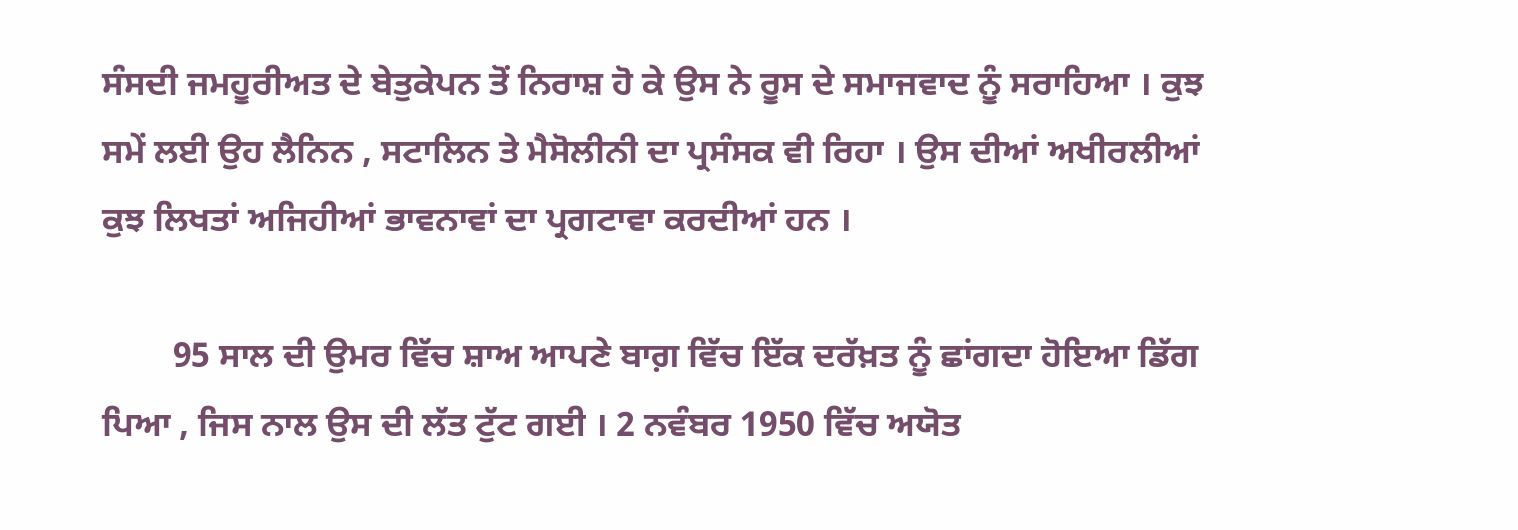ਸੰਸਦੀ ਜਮਹੂਰੀਅਤ ਦੇ ਬੇਤੁਕੇਪਨ ਤੋਂ ਨਿਰਾਸ਼ ਹੋ ਕੇ ਉਸ ਨੇ ਰੂਸ ਦੇ ਸਮਾਜਵਾਦ ਨੂੰ ਸਰਾਹਿਆ । ਕੁਝ ਸਮੇਂ ਲਈ ਉਹ ਲੈਨਿਨ , ਸਟਾਲਿਨ ਤੇ ਮੈਸੋਲੀਨੀ ਦਾ ਪ੍ਰਸੰਸਕ ਵੀ ਰਿਹਾ । ਉਸ ਦੀਆਂ ਅਖੀਰਲੀਆਂ ਕੁਝ ਲਿਖਤਾਂ ਅਜਿਹੀਆਂ ਭਾਵਨਾਵਾਂ ਦਾ ਪ੍ਰਗਟਾਵਾ ਕਰਦੀਆਂ ਹਨ ।

        95 ਸਾਲ ਦੀ ਉਮਰ ਵਿੱਚ ਸ਼ਾਅ ਆਪਣੇ ਬਾਗ਼ ਵਿੱਚ ਇੱਕ ਦਰੱਖ਼ਤ ਨੂੰ ਛਾਂਗਦਾ ਹੋਇਆ ਡਿੱਗ ਪਿਆ , ਜਿਸ ਨਾਲ ਉਸ ਦੀ ਲੱਤ ਟੁੱਟ ਗਈ । 2 ਨਵੰਬਰ 1950 ਵਿੱਚ ਅਯੋਤ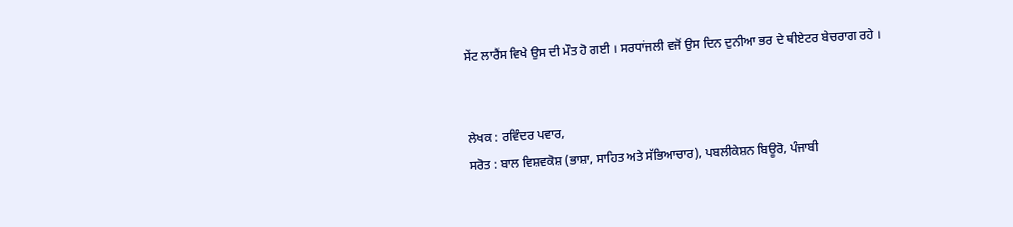ਸੇਂਟ ਲਾਰੈਂਸ ਵਿਖੇ ਉਸ ਦੀ ਮੌਤ ਹੋ ਗਈ । ਸਰਧਾਂਜਲੀ ਵਜੋਂ ਉਸ ਦਿਨ ਦੁਨੀਆ ਭਰ ਦੇ ਥੀਏਟਰ ਬੇਚਰਾਗ ਰਹੇ ।


ਲੇਖਕ : ਰਵਿੰਦਰ ਪਵਾਰ,
ਸਰੋਤ : ਬਾਲ ਵਿਸ਼ਵਕੋਸ਼ (ਭਾਸ਼ਾ, ਸਾਹਿਤ ਅਤੇ ਸੱਭਿਆਚਾਰ), ਪਬਲੀਕੇਸ਼ਨ ਬਿਊਰੋ, ਪੰਜਾਬੀ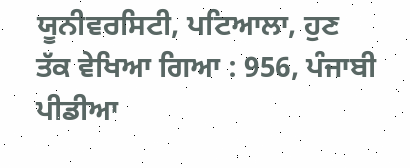ਯੂਨੀਵਰਸਿਟੀ, ਪਟਿਆਲਾ, ਹੁਣ ਤੱਕ ਵੇਖਿਆ ਗਿਆ : 956, ਪੰਜਾਬੀ ਪੀਡੀਆ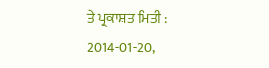ਤੇ ਪ੍ਰਕਾਸ਼ਤ ਮਿਤੀ : 2014-01-20,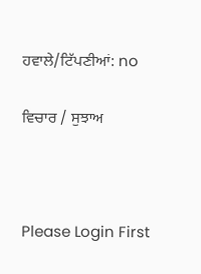ਹਵਾਲੇ/ਟਿੱਪਣੀਆਂ: no

ਵਿਚਾਰ / ਸੁਝਾਅ



Please Login First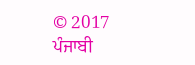© 2017 ਪੰਜਾਬੀ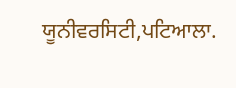ਯੂਨੀਵਰਸਿਟੀ,ਪਟਿਆਲਾ.